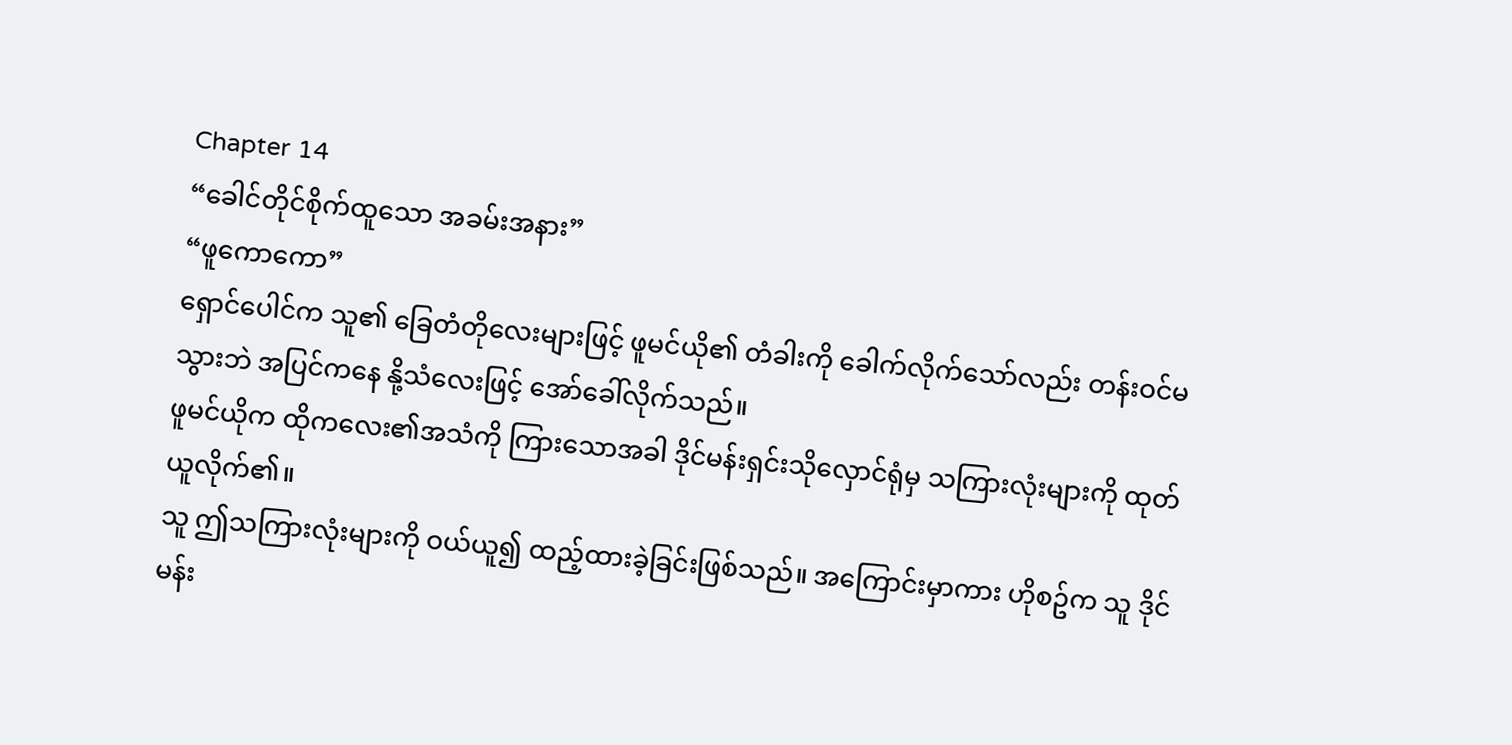Chapter 14
“ခေါင်တိုင်စိုက်ထူသော အခမ်းအနား”
“ဖူကောကော”
ရှောင်ပေါင်က သူ၏ ခြေတံတိုလေးများဖြင့် ဖူမင်ယို၏ တံခါးကို ခေါက်လိုက်သော်လည်း တန်းဝင်မသွားဘဲ အပြင်ကနေ နို့သံလေးဖြင့် အော်ခေါ်လိုက်သည်။
ဖူမင်ယိုက ထိုကလေး၏အသံကို ကြားသောအခါ ဒိုင်မန်းရှင်းသိုလှောင်ရုံမှ သကြားလုံးများကို ထုတ်ယူလိုက်၏။
သူ ဤသကြားလုံးများကို ဝယ်ယူ၍ ထည့်ထားခဲ့ခြင်းဖြစ်သည်။ အကြောင်းမှာကား ဟိုစဥ်က သူ ဒိုင်မန်း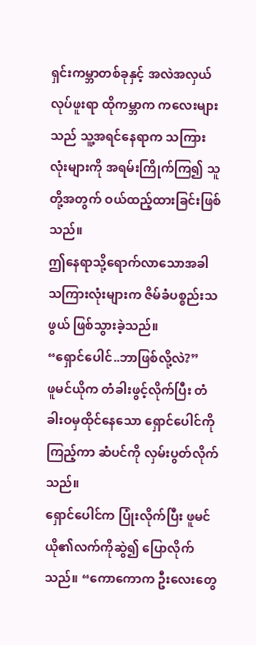ရှင်းကမ္ဘာတစ်ခုနှင့် အလဲအလှယ်လုပ်ဖူးရာ ထိုကမ္ဘာက ကလေးများသည် သူ့အရင်နေရာက သကြားလုံးများကို အရမ်းကြိုက်ကြ၍ သူတို့အတွက် ဝယ်ထည့်ထားခြင်းဖြစ်သည်။
ဤနေရာသို့ရောက်လာသောအခါ သကြားလုံးများက ဇိမ်ခံပစ္စည်းသဖွယ် ဖြစ်သွားခဲ့သည်။
“ရှောင်ပေါင်..ဘာဖြစ်လို့လဲ?”
ဖူမင်ယိုက တံခါးဖွင့်လိုက်ပြီး တံခါးဝမှထိုင်နေသော ရှောင်ပေါင်ကိုကြည့်ကာ ဆံပင်ကို လှမ်းပွတ်လိုက်သည်။
ရှောင်ပေါင်က ပြုံးလိုက်ပြီး ဖူမင်ယို၏လက်ကိုဆွဲ၍ ပြောလိုက်သည်။ “ကောကောက ဦးလေးတွေ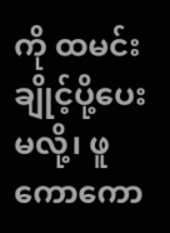ကို ထမင်းချိုင့်ပို့ပေးမလို့၊ ဖူကောကော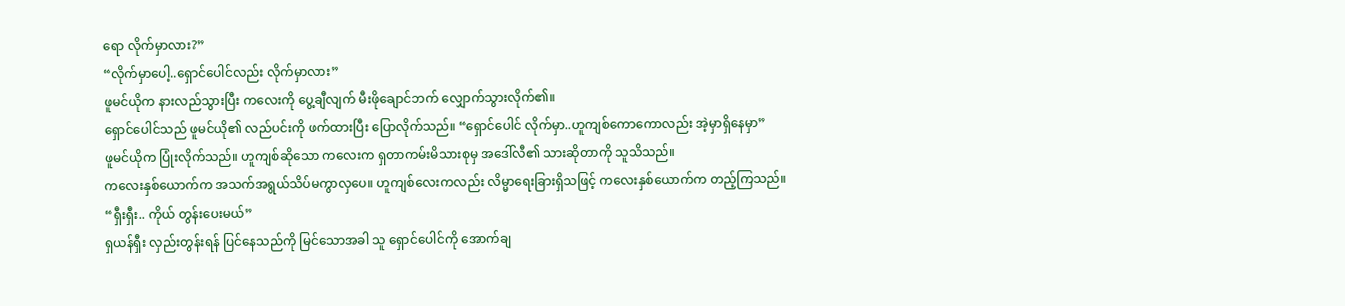ရော လိုက်မှာလား?”
“လိုက်မှာပေါ့..ရှောင်ပေါင်လည်း လိုက်မှာလား”
ဖူမင်ယိုက နားလည်သွားပြီး ကလေးကို ပွေ့ချီလျက် မီးဖိုချောင်ဘက် လျှောက်သွားလိုက်၏။
ရှောင်ပေါင်သည် ဖူမင်ယို၏ လည်ပင်းကို ဖက်ထားပြီး ပြောလိုက်သည်။ “ရှောင်ပေါင် လိုက်မှာ..ဟူကျစ်ကောကောလည်း အဲ့မှာရှိနေမှာ”
ဖူမင်ယိုက ပြုံးလိုက်သည်။ ဟူကျစ်ဆိုသော ကလေးက ရှတာကမ်းမိသားစုမှ အဒေါ်လီ၏ သားဆိုတာကို သူသိသည်။
ကလေးနှစ်ယောက်က အသက်အရွယ်သိပ်မကွာလှပေ။ ဟူကျစ်လေးကလည်း လိမ္မာရေးခြားရှိသဖြင့် ကလေးနှစ်ယောက်က တည့်ကြသည်။
“ရှီးရှီး.. ကိုယ် တွန်းပေးမယ်”
ရှယန်ရှီး လှည်းတွန်းရန် ပြင်နေသည်ကို မြင်သောအခါ သူ ရှောင်ပေါင်ကို အောက်ချ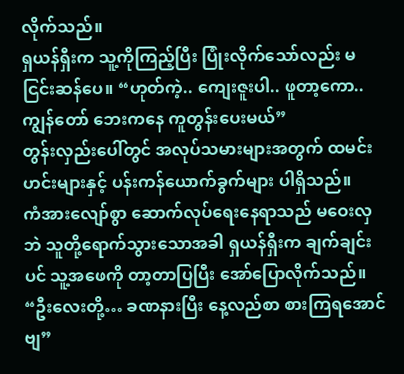လိုက်သည်။
ရှယန်ရှီးက သူ့ကိုကြည့်ပြီး ပြုံးလိုက်သော်လည်း မငြင်းဆန်ပေ။ “ဟုတ်ကဲ့.. ကျေးဇူးပါ.. ဖူတာ့ကော.. ကျွန်တော် ဘေးကနေ ကူတွန်းပေးမယ်”
တွန်းလှည်းပေါ်တွင် အလုပ်သမားများအတွက် ထမင်းဟင်းများနှင့် ပန်းကန်ယောက်ခွက်များ ပါရှိသည်။
ကံအားလျော်စွာ ဆောက်လုပ်ရေးနေရာသည် မဝေးလှဘဲ သူတို့ရောက်သွားသောအခါ ရှယန်ရှီးက ချက်ချင်းပင် သူ့အဖေကို တာ့တာပြပြီး အော်ပြောလိုက်သည်။ “ဦးလေးတို့… ခဏနားပြီး နေ့လည်စာ စားကြရအောင်ဗျ”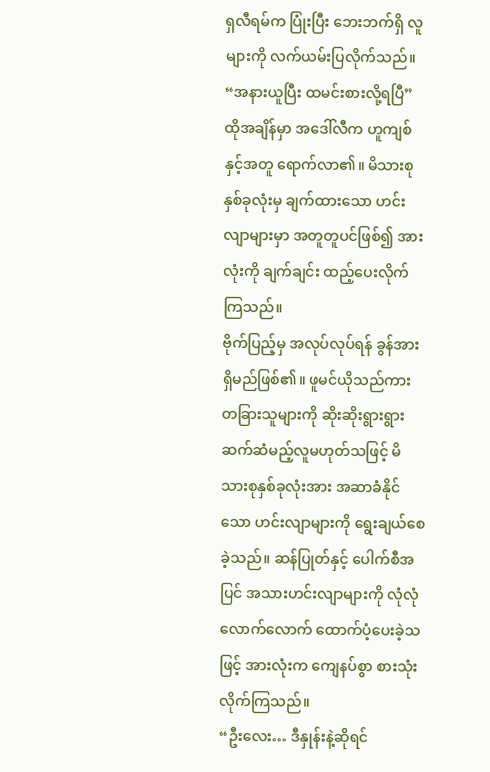ရှလီရမ်က ပြုံးပြီး ဘေးဘက်ရှိ လူများကို လက်ယမ်းပြလိုက်သည်။ “အနားယူပြီး ထမင်းစားလို့ရပြီ”
ထိုအချိန်မှာ အဒေါ်လီက ဟူကျစ်နှင့်အတူ ရောက်လာ၏။ မိသားစုနှစ်ခုလုံးမှ ချက်ထားသော ဟင်းလျာများမှာ အတူတူပင်ဖြစ်၍ အားလုံးကို ချက်ချင်း ထည့်ပေးလိုက်ကြသည်။
ဗိုက်ပြည့်မှ အလုပ်လုပ်ရန် ခွန်အားရှိမည်ဖြစ်၏။ ဖူမင်ယိုသည်ကား တခြားသူများကို ဆိုးဆိုးရွားရွား ဆက်ဆံမည့်လူမဟုတ်သဖြင့် မိသားစုနှစ်ခုလုံးအား အဆာခံနိုင်သော ဟင်းလျာများကို ရွေးချယ်စေခဲ့သည်။ ဆန်ပြုတ်နှင့် ပေါက်စီအပြင် အသားဟင်းလျာများကို လုံလုံလောက်လောက် ထောက်ပံ့ပေးခဲ့သဖြင့် အားလုံးက ကျေနပ်စွာ စားသုံးလိုက်ကြသည်။
“ဦးလေး… ဒီနှုန်းနဲ့ဆိုရင်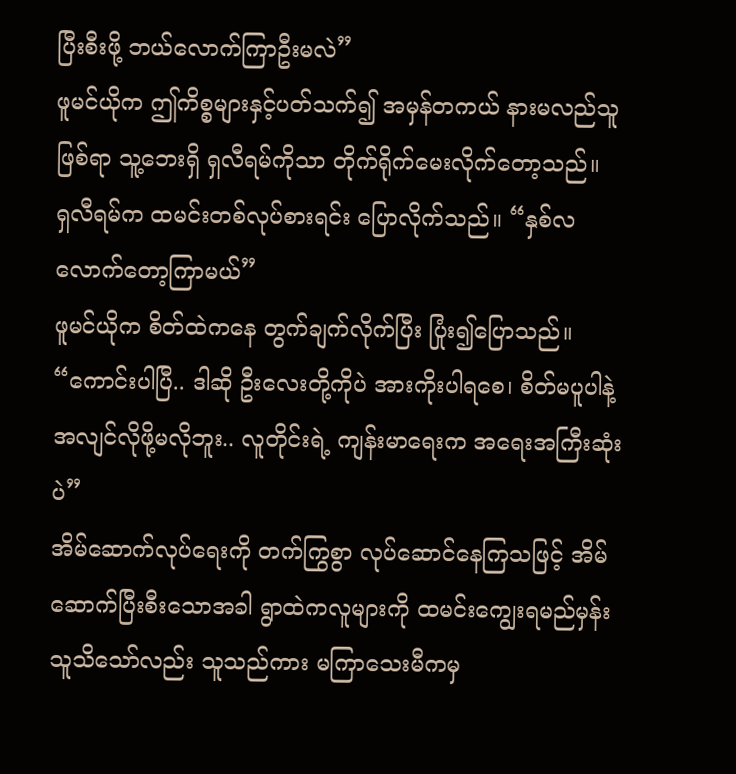ပြီးစီးဖို့ ဘယ်လောက်ကြာဦးမလဲ”
ဖူမင်ယိုက ဤကိစ္စများနှင့်ပတ်သက်၍ အမှန်တကယ် နားမလည်သူဖြစ်ရာ သူ့ဘေးရှိ ရှလီရမ်ကိုသာ တိုက်ရိုက်မေးလိုက်တော့သည်။
ရှလီရမ်က ထမင်းတစ်လုပ်စားရင်း ပြောလိုက်သည်။ “နှစ်လလောက်တော့ကြာမယ်”
ဖူမင်ယိုက စိတ်ထဲကနေ တွက်ချက်လိုက်ပြီး ပြုံး၍ပြောသည်။ “ကောင်းပါပြီ.. ဒါဆို ဦးလေးတို့ကိုပဲ အားကိုးပါရစေ၊ စိတ်မပူပါနဲ့ အလျင်လိုဖို့မလိုဘူး.. လူတိုင်းရဲ့ ကျန်းမာရေးက အရေးအကြီးဆုံးပဲ”
အိမ်ဆောက်လုပ်ရေးကို တက်ကြွစွာ လုပ်ဆောင်နေကြသဖြင့် အိမ်ဆောက်ပြီးစီးသောအခါ ရွာထဲကလူများကို ထမင်းကျွေးရမည်မှန်း သူသိသော်လည်း သူသည်ကား မကြာသေးမီကမှ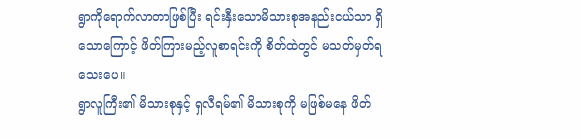ရွာကိုရောက်လာတာဖြစ်ပြီး ရင်းနှီးသောမိသားစုအနည်းငယ်သာ ရှိသောကြောင့် ဖိတ်ကြားမည့်လူစာရင်းကို စိတ်ထဲတွင် မသတ်မှတ်ရသေးပေ။
ရွာလူကြီး၏ မိသားစုနှင့် ရှလီရမ်၏ မိသားစုကို မဖြစ်မနေ ဖိတ်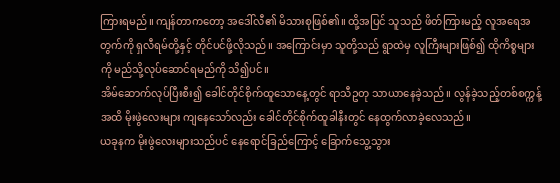ကြားရမည်။ ကျန်တာကတော့ အဒေါ်လီ၏ မိသားစုဖြစ်၏။ ထို့အပြင် သူသည် ဖိတ်ကြားမည့် လူအရေအတွက်ကို ရှလီရမ်တို့နှင့် တိုင်ပင်ဖို့လိုသည်။ အကြောင်းမှာ သူတို့သည် ရွာထဲမှ လူကြီးများဖြစ်၍ ထိုကိစ္စများကို မည်သို့လုပ်ဆောင်ရမည်ကို သိ၍ပင်။
အိမ်ဆောက်လုပ်ပြီးစီး၍ ခေါင်တိုင်စိုက်ထူသောနေ့တွင် ရာသီဥတု သာယာနေခဲ့သည်။ လွန်ခဲ့သည့်တစ်စက္ကန့်အထိ မိုးဖွဲလေးများ ကျနေသော်လည်း ခေါင်တိုင်စိုက်ထူခါနီးတွင် နေထွက်လာခဲ့လေသည်။
ယခုနက မိုးဖွဲလေးများသည်ပင် နေရောင်ခြည်ကြောင့် ခြောက်သွေ့သွား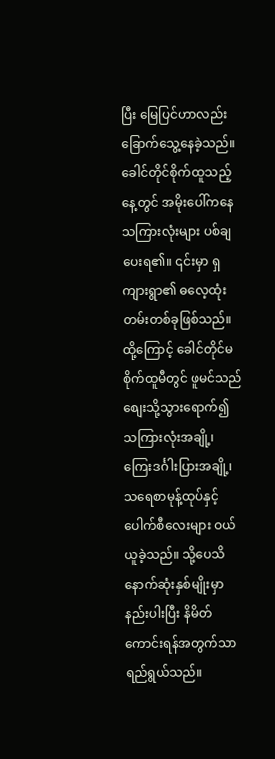ပြီး မြေပြင်ဟာလည်း ခြောက်သွေ့နေခဲ့သည်။ ခေါင်တိုင်စိုက်ထူသည့်နေ့တွင် အမိုးပေါ်ကနေ သကြားလုံးများ ပစ်ချပေးရ၏။ ၎င်းမှာ ရှကျားရွာ၏ ဓလေ့ထုံးတမ်းတစ်ခုဖြစ်သည်။
ထို့ကြောင့် ခေါင်တိုင်မစိုက်ထူမီတွင် ဖူမင်သည် စျေးသို့သွားရောက်၍ သကြားလုံးအချို့၊ ကြေးဒင်္ဂါးပြားအချို့၊ သရေစာမုန့်ထုပ်နှင့် ပေါက်စီလေးများ ဝယ်ယူခဲ့သည်။ သို့ပေသိ နောက်ဆုံးနှစ်မျိုးမှာ နည်းပါးပြီး နိမိတ်ကောင်းရန်အတွက်သာ ရည်ရွယ်သည်။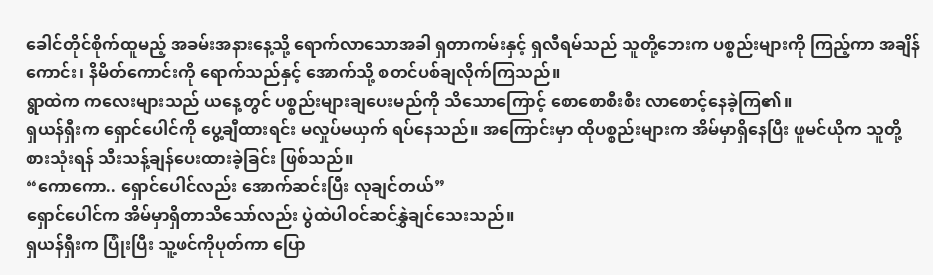ခေါင်တိုင်စိုက်ထူမည့် အခမ်းအနားနေ့သို့ ရောက်လာသောအခါ ရှတာကမ်းနှင့် ရှလီရမ်သည် သူတို့ဘေးက ပစ္စည်းများကို ကြည့်ကာ အချိန်ကောင်း၊ နိမိတ်ကောင်းကို ရောက်သည်နှင့် အောက်သို့ စတင်ပစ်ချလိုက်ကြသည်။
ရွာထဲက ကလေးများသည် ယနေ့တွင် ပစ္စည်းများချပေးမည်ကို သိသောကြောင့် စောစောစီးစီး လာစောင့်နေခဲ့ကြ၏။
ရှယန်ရှီးက ရှောင်ပေါင်ကို ပွေ့ချီထားရင်း မလှုပ်မယှက် ရပ်နေသည်။ အကြောင်းမှာ ထိုပစ္စည်းများက အိမ်မှာရှိနေပြီး ဖူမင်ယိုက သူတို့စားသုံးရန် သီးသန့်ချန်ပေးထားခဲ့ခြင်း ဖြစ်သည်။
“ကောကော.. ရှောင်ပေါင်လည်း အောက်ဆင်းပြီး လုချင်တယ်”
ရှောင်ပေါင်က အိမ်မှာရှိတာသိသော်လည်း ပွဲထဲပါဝင်ဆင်နွှဲချင်သေးသည်။
ရှယန်ရှီးက ပြုံးပြီး သူ့ဖင်ကိုပုတ်ကာ ပြော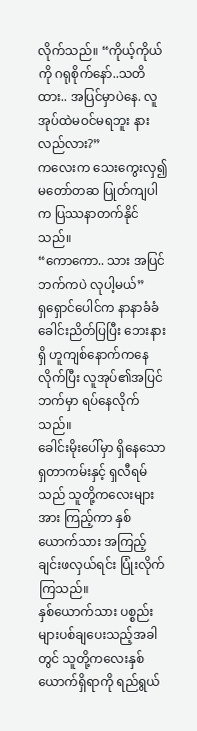လိုက်သည်။ “ကိုယ့်ကိုယ်ကို ဂရုစိုက်နော်..သတိထား.. အပြင်မှာပဲနေ. လူအုပ်ထဲမဝင်မရဘူး နားလည်လား?”
ကလေးက သေးကွေးလှ၍ မတော်တဆ ပြုတ်ကျပါက ပြဿနာတက်နိုင်သည်။
“ကောကော.. သား အပြင်ဘက်ကပဲ လုပါ့မယ်”
ရှရှောင်ပေါင်က နာနာခံခံခေါင်းညိတ်ပြပြီး ဘေးနားရှိ ဟူကျစ်နောက်ကနေလိုက်ပြီး လူအုပ်၏အပြင်ဘက်မှာ ရပ်နေလိုက်သည်။
ခေါင်းမိုးပေါ်မှာ ရှိနေသော ရှတာကမ်းနှင့် ရှလီရမ်သည် သူတို့ကလေးများအား ကြည့်ကာ နှစ်ယောက်သား အကြည့်ချင်းဖလှယ်ရင်း ပြုံးလိုက်ကြသည်။
နှစ်ယောက်သား ပစ္စည်းများပစ်ချပေးသည့်အခါတွင် သူတို့ကလေးနှစ်ယောက်ရှိရာကို ရည်ရွယ်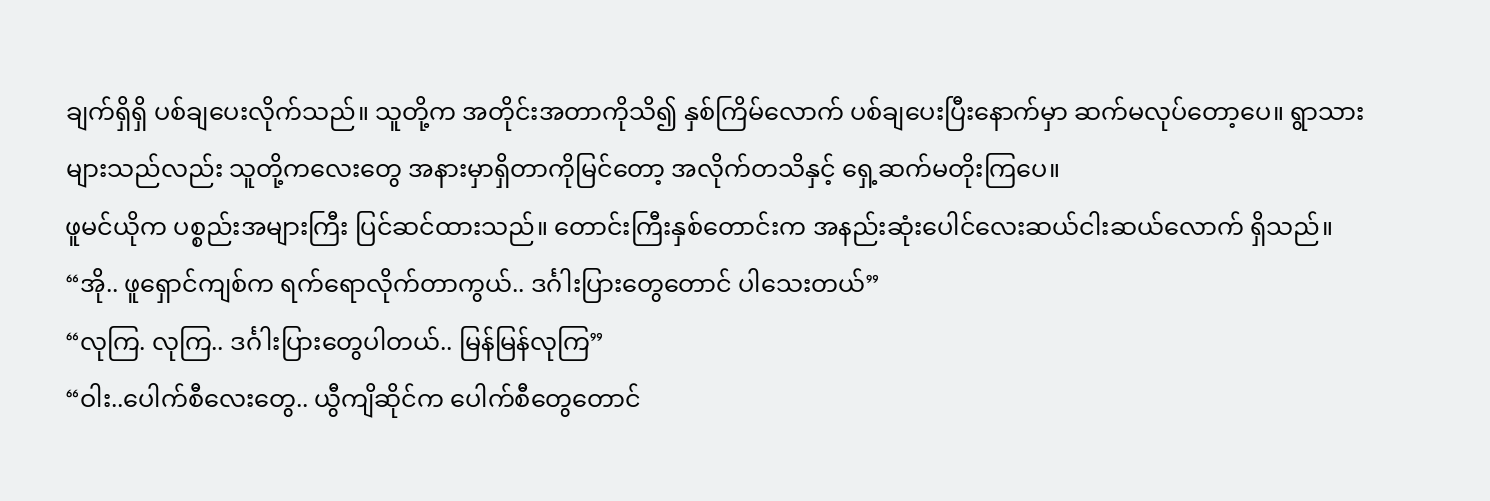ချက်ရှိရှိ ပစ်ချပေးလိုက်သည်။ သူတို့က အတိုင်းအတာကိုသိ၍ နှစ်ကြိမ်လောက် ပစ်ချပေးပြီးနောက်မှာ ဆက်မလုပ်တော့ပေ။ ရွာသားများသည်လည်း သူတို့ကလေးတွေ အနားမှာရှိတာကိုမြင်တော့ အလိုက်တသိနှင့် ရှေ့ဆက်မတိုးကြပေ။
ဖူမင်ယိုက ပစ္စည်းအများကြီး ပြင်ဆင်ထားသည်။ တောင်းကြီးနှစ်တောင်းက အနည်းဆုံးပေါင်လေးဆယ်ငါးဆယ်လောက် ရှိသည်။
“အို.. ဖူရှောင်ကျစ်က ရက်ရောလိုက်တာကွယ်.. ဒင်္ဂါးပြားတွေတောင် ပါသေးတယ်”
“လုကြ. လုကြ.. ဒင်္ဂါးပြားတွေပါတယ်.. မြန်မြန်လုကြ”
“ဝါး..ပေါက်စီလေးတွေ.. ယွီကျိဆိုင်က ပေါက်စီတွေတောင်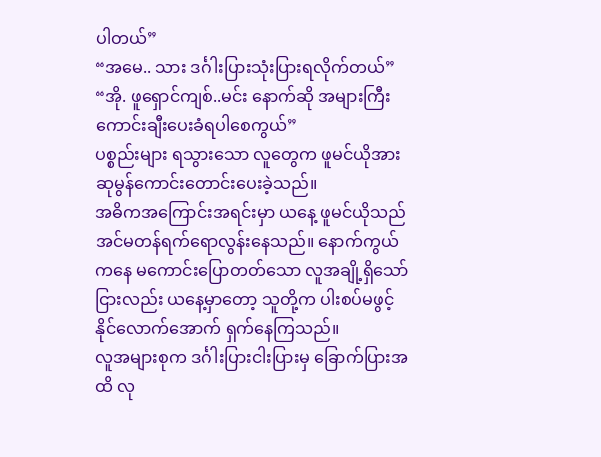ပါတယ်”
“အမေ.. သား ဒင်္ဂါးပြားသုံးပြားရလိုက်တယ်”
“အို. ဖူရှောင်ကျစ်..မင်း နောက်ဆို အများကြီးကောင်းချီးပေးခံရပါစေကွယ်”
ပစ္စည်းများ ရသွားသော လူတွေက ဖူမင်ယိုအား ဆုမွန်ကောင်းတောင်းပေးခဲ့သည်။
အဓိကအကြောင်းအရင်းမှာ ယနေ့ ဖူမင်ယိုသည် အင်မတန်ရက်ရောလွန်းနေသည်။ နောက်ကွယ်ကနေ မကောင်းပြောတတ်သော လူအချို့ရှိသော်ငြားလည်း ယနေ့မှာတော့ သူတို့က ပါးစပ်မဖွင့်နိုင်လောက်အောက် ရှက်နေကြသည်။
လူအများစုက ဒင်္ဂါးပြားငါးပြားမှ ခြောက်ပြားအထိ လု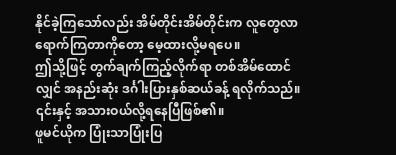နိုင်ခဲ့ကြသော်လည်း အိမ်တိုင်းအိမ်တိုင်းက လူတွေလာရောက်ကြတာကိုတော့ မေ့ထားလို့မရပေ။
ဤသို့ဖြင့် တွက်ချက်ကြည့်လိုက်ရာ တစ်အိမ်ထောင်လျှင် အနည်းဆုံး ဒင်္ဂါးပြားနှစ်ဆယ်ခန့် ရလိုက်သည်။ ၎င်းနှင့် အသားဝယ်လို့ရနေပြီဖြစ်၏။
ဖူမင်ယိုက ပြုံးသာပြုံးပြ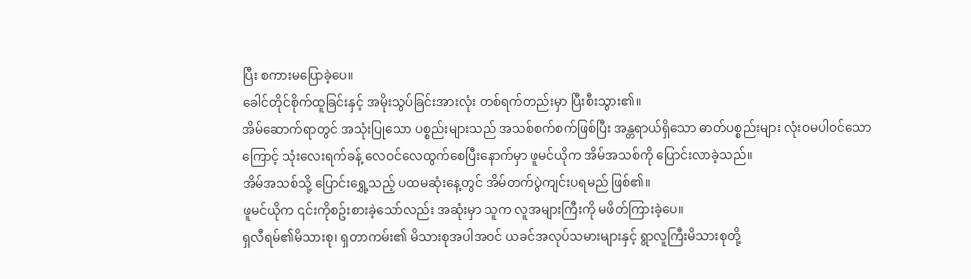ပြီး စကားမပြောခဲ့ပေ။
ခေါင်တိုင်စိုက်ထူခြင်းနှင့် အမိုးသွပ်ခြင်းအားလုံး တစ်ရက်တည်းမှာ ပြီးစီးသွား၏။
အိမ်ဆောက်ရာတွင် အသုံးပြုသော ပစ္စည်းများသည် အသစ်စက်စက်ဖြစ်ပြီး အန္တရာယ်ရှိသော ဓာတ်ပစ္စည်းများ လုံးဝမပါဝင်သောကြောင့် သုံးလေးရက်ခန့် လေဝင်လေထွက်စေပြီးနောက်မှာ ဖူမင်ယိုက အိမ်အသစ်ကို ပြောင်းလာခဲ့သည်။
အိမ်အသစ်သို့ ပြောင်းရွှေ့သည့် ပထမဆုံးနေ့တွင် အိမ်တက်ပွဲကျင်းပရမည် ဖြစ်၏။
ဖူမင်ယိုက ၎င်းကိုစဥ်းစားခဲ့သော်လည်း အဆုံးမှာ သူက လူအများကြီးကို မဖိတ်ကြားခဲ့ပေ။
ရှလီရမ်၏မိသားစု၊ ရှတာကမ်း၏ မိသားစုအပါအဝင် ယခင်အလုပ်သမားများနှင့် ရွာလူကြီးမိသားစုတို့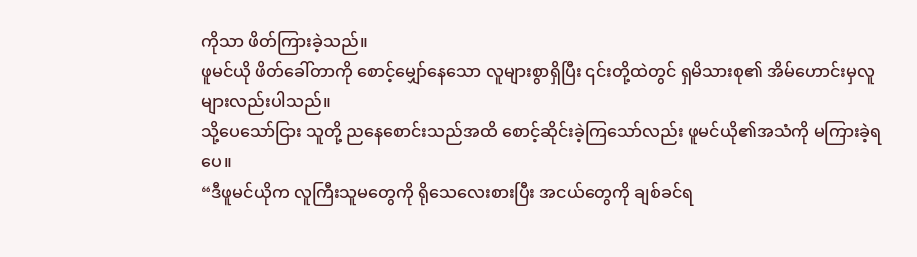ကိုသာ ဖိတ်ကြားခဲ့သည်။
ဖူမင်ယို ဖိတ်ခေါ်တာကို စောင့်မျှော်နေသော လူများစွာရှိပြီး ၎င်းတို့ထဲတွင် ရှမိသားစု၏ အိမ်ဟောင်းမှလူများလည်းပါသည်။
သို့ပေသော်ငြား သူတို့ ညနေစောင်းသည်အထိ စောင့်ဆိုင်းခဲ့ကြသော်လည်း ဖူမင်ယို၏အသံကို မကြားခဲ့ရပေ။
“ဒီဖူမင်ယိုက လူကြီးသူမတွေကို ရိုသေလေးစားပြီး အငယ်တွေကို ချစ်ခင်ရ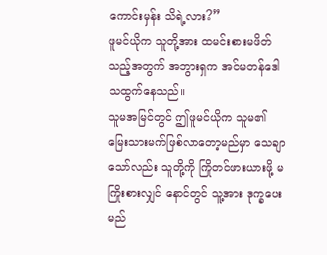ကောင်းမှန်း သိရဲ့လား?”
ဖူမင်ယိုက သူတို့အား ထမင်းစားမဖိတ်သည့်အတွက် အဘွားရှက အင်မတန်ဒေါသထွက်နေသည်။
သူမအမြင်တွင် ဤဖူမင်ယိုက သူမ၏ မြေးသားမက်ဖြစ်လာတော့မည်မှာ သေချာသော်လည်း သူတို့ကို ကြိုတင်ဖားယားဖို့ မကြိုးစားလျှင် နောင်တွင် သူ့အား ဒုက္ခပေးမည်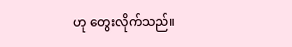ဟု တွေးလိုက်သည်။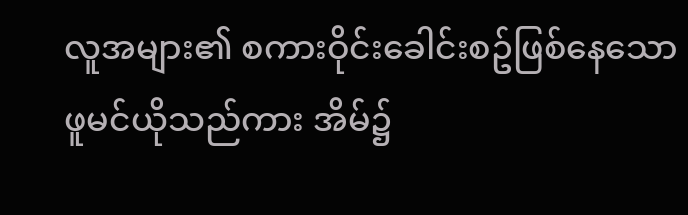လူအများ၏ စကားဝိုင်းခေါင်းစဥ်ဖြစ်နေသော ဖူမင်ယိုသည်ကား အိမ်၌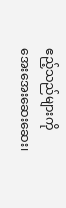ဧည့်သည်များကို အေးအေးဆေးဆေး၊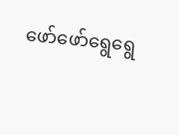ဖော်ဖော်ရွေရွေ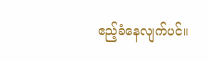ဧည့်ခံနေလျက်ပင်။